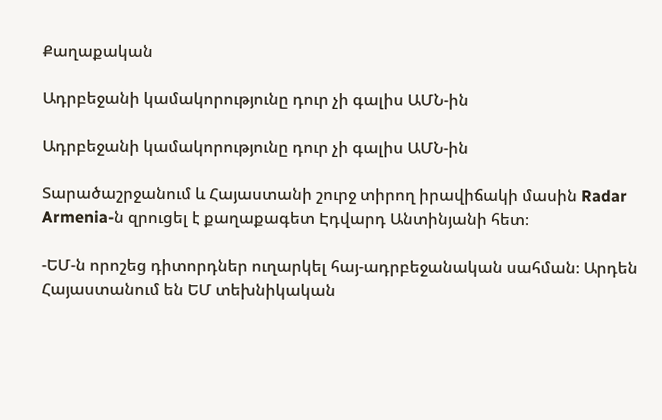Քաղաքական

Ադրբեջանի կամակորությունը դուր չի գալիս ԱՄՆ-ին

Ադրբեջանի կամակորությունը դուր չի գալիս ԱՄՆ-ին

Տարածաշրջանում և Հայաստանի շուրջ տիրող իրավիճակի մասին Radar Armenia-ն զրուցել է քաղաքագետ Էդվարդ Անտինյանի հետ։

-ԵՄ-ն որոշեց դիտորդներ ուղարկել հայ-ադրբեջանական սահման։ Արդեն Հայաստանում են ԵՄ տեխնիկական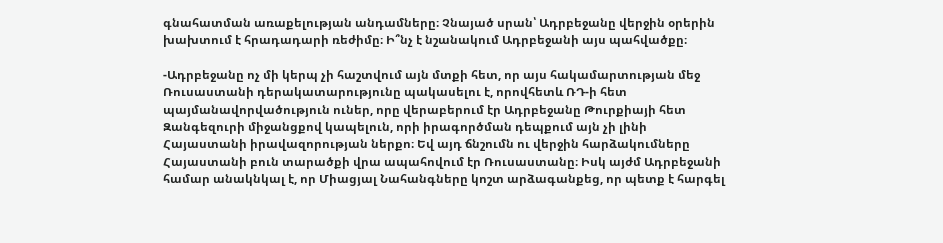գնահատման առաքելության անդամները։ Չնայած սրան՝ Ադրբեջանը վերջին օրերին խախտում է հրադադարի ռեժիմը։ Ի՞նչ է նշանակում Ադրբեջանի այս պահվածքը։

-Ադրբեջանը ոչ մի կերպ չի հաշտվում այն մտքի հետ, որ այս հակամարտության մեջ Ռուսաստանի դերակատարությունը պակասելու է, որովհետև ՌԴ-ի հետ պայմանավորվածություն ուներ, որը վերաբերում էր Ադրբեջանը Թուրքիայի հետ Զանգեզուրի միջանցքով կապելուն, որի իրագործման դեպքում այն չի լինի Հայաստանի իրավազորության ներքո։ Եվ այդ ճնշումն ու վերջին հարձակումները Հայաստանի բուն տարածքի վրա ապահովում էր Ռուսաստանը։ Իսկ այժմ Ադրբեջանի համար անակնկալ է, որ Միացյալ Նահանգները կոշտ արձագանքեց, որ պետք է հարգել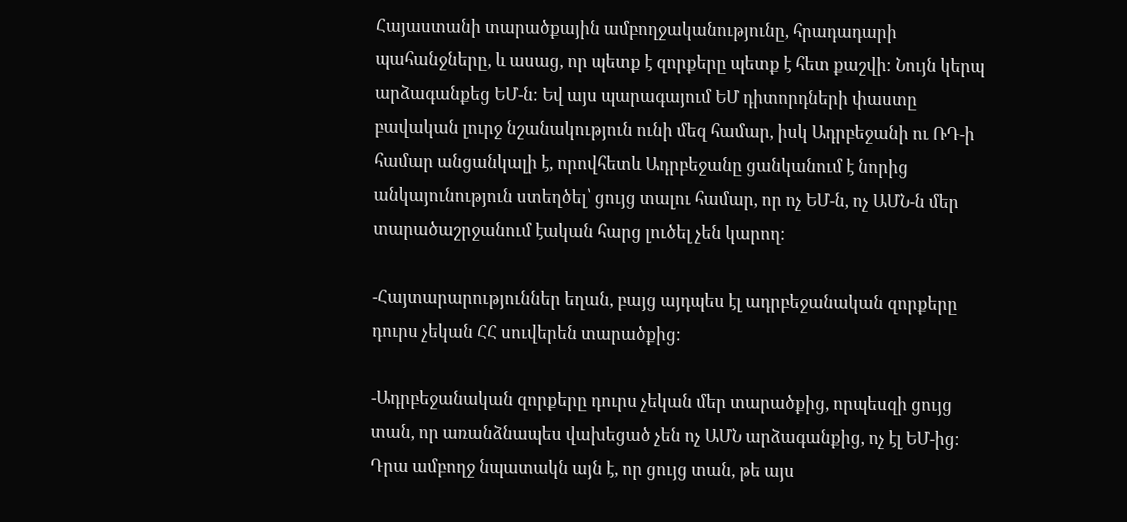Հայաստանի տարածքային ամբողջականությունը, հրադադարի պահանջները, և ասաց, որ պետք է զորքերը պետք է հետ քաշվի։ Նույն կերպ արձագանքեց ԵՄ-ն։ Եվ այս պարագայում ԵՄ դիտորդների փաստը բավական լուրջ նշանակություն ունի մեզ համար, իսկ Ադրբեջանի ու ՌԴ-ի համար անցանկալի է, որովհետև Ադրբեջանը ցանկանում է նորից անկայունություն ստեղծել՝ ցույց տալու համար, որ ոչ ԵՄ-ն, ոչ ԱՄՆ-ն մեր տարածաշրջանում էական հարց լուծել չեն կարող։

-Հայտարարություններ եղան, բայց այդպես էլ ադրբեջանական զորքերը դուրս չեկան ՀՀ սուվերեն տարածքից։

-Ադրբեջանական զորքերը դուրս չեկան մեր տարածքից, որպեսզի ցույց տան, որ առանձնապես վախեցած չեն ոչ ԱՄՆ արձագանքից, ոչ էլ ԵՄ-ից։ Դրա ամբողջ նպատակն այն է, որ ցույց տան, թե այս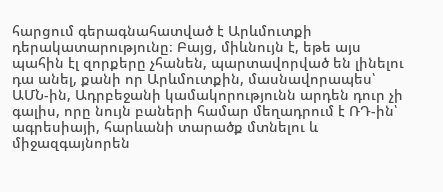հարցում գերագնահատված է Արևմուտքի դերակատարությունը։ Բայց, միևնույն է, եթե այս պահին էլ զորքերը չհանեն, պարտավորված են լինելու դա անել, քանի որ Արևմուտքին, մասնավորապես՝ ԱՄՆ-ին, Ադրբեջանի կամակորությունն արդեն դուր չի գալիս, որը նույն բաների համար մեղադրում է ՌԴ-ին՝ ագրեսիայի, հարևանի տարածք մտնելու և միջազգայնորեն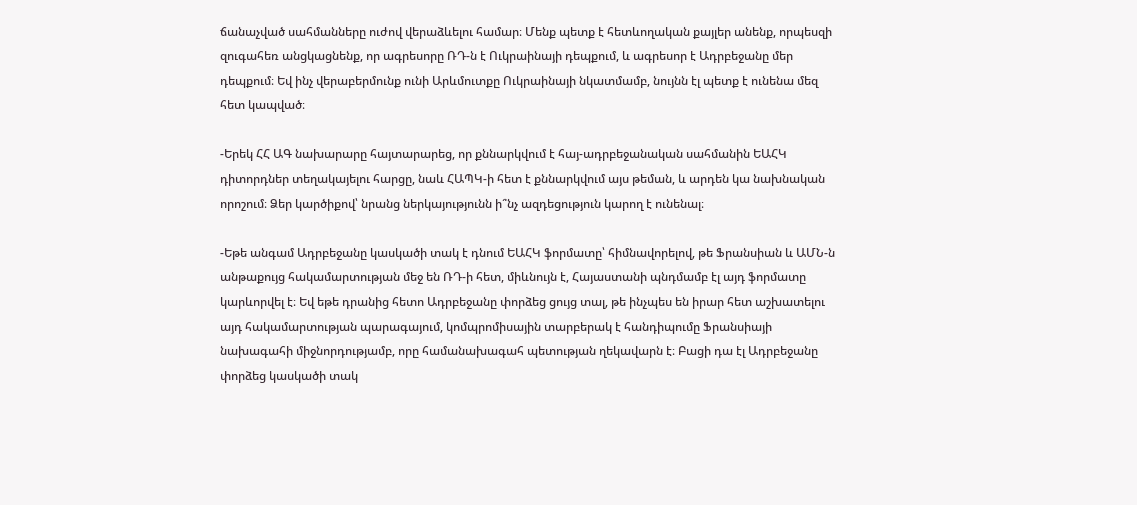ճանաչված սահմանները ուժով վերաձևելու համար։ Մենք պետք է հետևողական քայլեր անենք, որպեսզի զուգահեռ անցկացնենք, որ ագրեսորը ՌԴ-ն է Ուկրաինայի դեպքում, և ագրեսոր է Ադրբեջանը մեր դեպքում։ Եվ ինչ վերաբերմունք ունի Արևմուտքը Ուկրաինայի նկատմամբ, նույնն էլ պետք է ունենա մեզ հետ կապված։

-Երեկ ՀՀ ԱԳ նախարարը հայտարարեց, որ քննարկվում է հայ-ադրբեջանական սահմանին ԵԱՀԿ դիտորդներ տեղակայելու հարցը, նաև ՀԱՊԿ-ի հետ է քննարկվում այս թեման, և արդեն կա նախնական որոշում։ Ձեր կարծիքով՝ նրանց ներկայությունն ի՞նչ ազդեցություն կարող է ունենալ։

-Եթե անգամ Ադրբեջանը կասկածի տակ է դնում ԵԱՀԿ ֆորմատը՝ հիմնավորելով, թե Ֆրանսիան և ԱՄՆ-ն անթաքույց հակամարտության մեջ են ՌԴ-ի հետ, միևնույն է, Հայաստանի պնդմամբ էլ այդ ֆորմատը կարևորվել է։ Եվ եթե դրանից հետո Ադրբեջանը փորձեց ցույց տալ, թե ինչպես են իրար հետ աշխատելու այդ հակամարտության պարագայում, կոմպրոմիսային տարբերակ է հանդիպումը Ֆրանսիայի նախագահի միջնորդությամբ, որը համանախագահ պետության ղեկավարն է։ Բացի դա էլ Ադրբեջանը փորձեց կասկածի տակ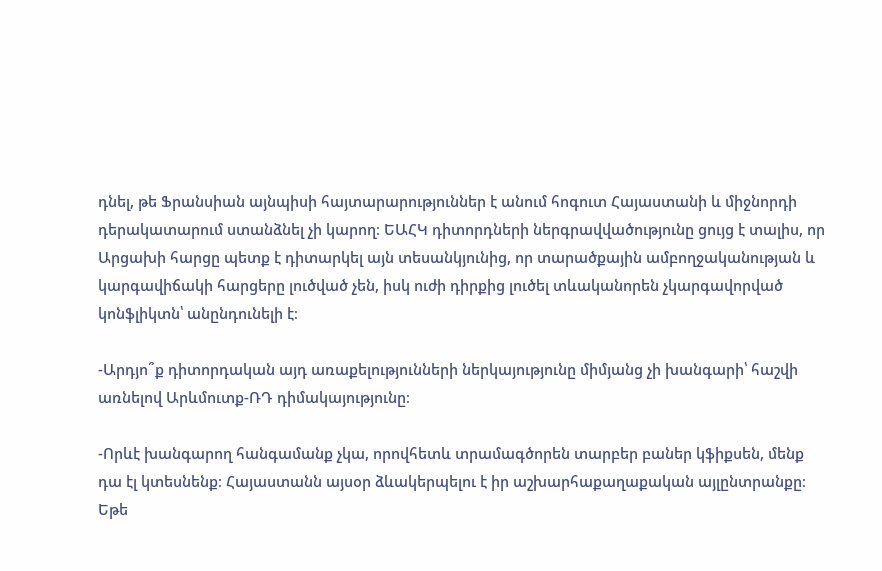դնել, թե Ֆրանսիան այնպիսի հայտարարություններ է անում հոգուտ Հայաստանի և միջնորդի դերակատարում ստանձնել չի կարող։ ԵԱՀԿ դիտորդների ներգրավվածությունը ցույց է տալիս, որ Արցախի հարցը պետք է դիտարկել այն տեսանկյունից, որ տարածքային ամբողջականության և կարգավիճակի հարցերը լուծված չեն, իսկ ուժի դիրքից լուծել տևականորեն չկարգավորված կոնֆլիկտն՝ անընդունելի է։

-Արդյո՞ք դիտորդական այդ առաքելությունների ներկայությունը միմյանց չի խանգարի՝ հաշվի առնելով Արևմուտք-ՌԴ դիմակայությունը։

-Որևէ խանգարող հանգամանք չկա, որովհետև տրամագծորեն տարբեր բաներ կֆիքսեն, մենք դա էլ կտեսնենք։ Հայաստանն այսօր ձևակերպելու է իր աշխարհաքաղաքական այլընտրանքը։ Եթե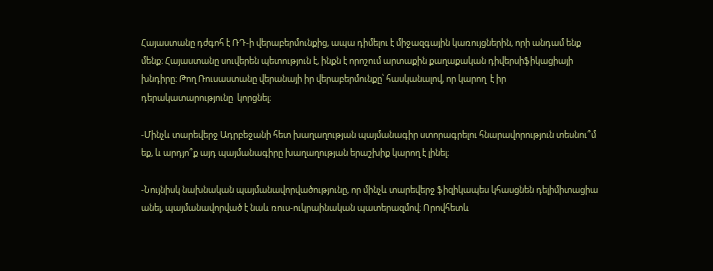Հայաստանը դժգոհ է ՌԴ-ի վերաբերմունքից, ապա դիմելու է միջազգային կառույցներին, որի անդամ ենք մենք։ Հայաստանը սուվերեն պետություն է, ինքն է որոշում արտաքին քաղաքական դիվերսիֆիկացիայի խնդիրը։ Թող Ռուսաստանը վերանայի իր վերաբերմունքը՝ հասկանալով, որ կարող  է իր դերակատարությունը  կորցնել։

-Մինչև տարեվերջ Ադրբեջանի հետ խաղաղության պայմանագիր ստորագրելու հնարավորություն տեսնու՞մ եք, և արդյո՞ք այդ պայմանագիրը խաղաղության երաշխիք կարող է լինել։

-Նույնիսկ նախնական պայմանավորվածությունը, որ մինչև տարեվերջ ֆիզիկապես կհասցնեն դելիմիտացիա անել, պայմանավորված է նաև ռուս-ուկրաինական պատերազմով։ Որովհետև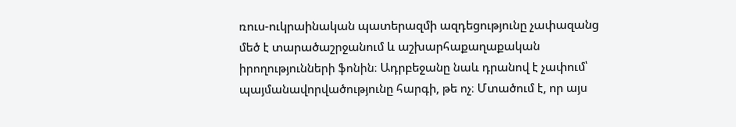ռուս-ուկրաինական պատերազմի ազդեցությունը չափազանց մեծ է տարածաշրջանում և աշխարհաքաղաքական իրողությունների ֆոնին։ Ադրբեջանը նաև դրանով է չափում՝ պայմանավորվածությունը հարգի, թե ոչ։ Մտածում է, որ այս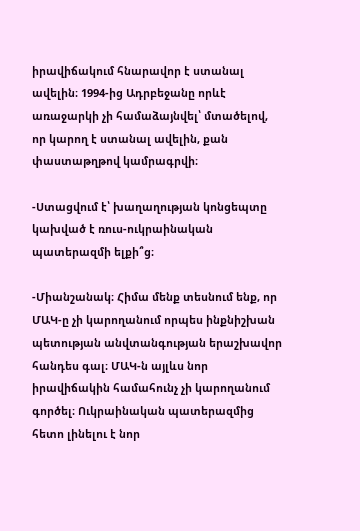իրավիճակում հնարավոր է ստանալ ավելին։ 1994-ից Ադրբեջանը որևէ առաջարկի չի համաձայնվել՝ մտածելով, որ կարող է ստանալ ավելին, քան փաստաթղթով կամրագրվի։

-Ստացվում է՝ խաղաղության կոնցեպտը կախված է ռուս-ուկրաինական պատերազմի ելքի՞ց։

-Միանշանակ։ Հիմա մենք տեսնում ենք, որ ՄԱԿ-ը չի կարողանում որպես ինքնիշխան պետության անվտանգության երաշխավոր հանդես գալ։ ՄԱԿ-ն այլևս նոր իրավիճակին համահունչ չի կարողանում գործել։ Ուկրաինական պատերազմից հետո լինելու է նոր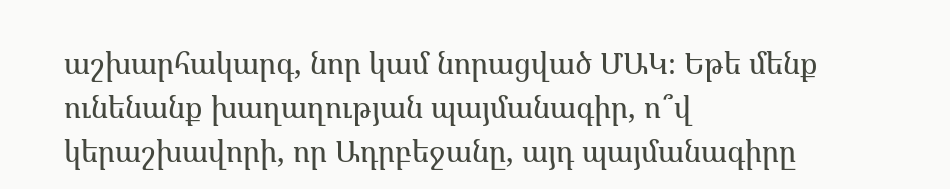աշխարհակարգ, նոր կամ նորացված ՄԱԿ։ Եթե մենք ունենանք խաղաղության պայմանագիր, ո՞վ կերաշխավորի, որ Ադրբեջանը, այդ պայմանագիրը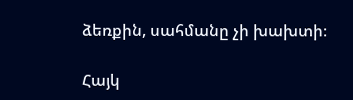ձեռքին, սահմանը չի խախտի։

Հայկ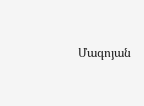Մագոյան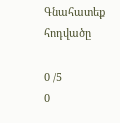Գնահատեք հոդվածը

0 /5
0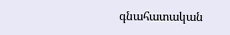գնահատական